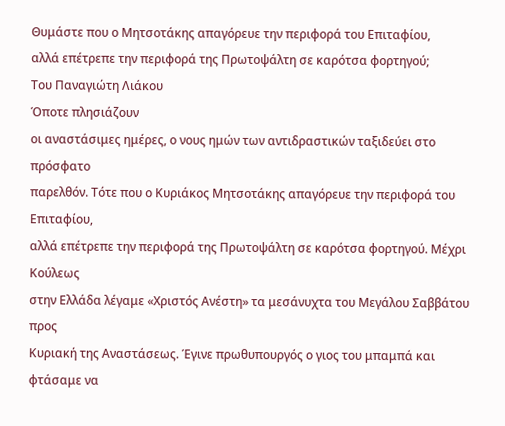Θυμάστε που ο Μητσοτάκης απαγόρευε την περιφορά του Επιταφίου,
αλλά επέτρεπε την περιφορά της Πρωτοψάλτη σε καρότσα φορτηγού;
Του Παναγιώτη Λιάκου
Όποτε πλησιάζουν
οι αναστάσιμες ημέρες, ο νους ημών των αντιδραστικών ταξιδεύει στο πρόσφατο
παρελθόν. Τότε που ο Κυριάκος Μητσοτάκης απαγόρευε την περιφορά του Επιταφίου,
αλλά επέτρεπε την περιφορά της Πρωτοψάλτη σε καρότσα φορτηγού. Μέχρι Κούλεως
στην Ελλάδα λέγαμε «Χριστός Ανέστη» τα μεσάνυχτα του Μεγάλου Σαββάτου προς
Κυριακή της Αναστάσεως. Έγινε πρωθυπουργός ο γιος του μπαμπά και φτάσαμε να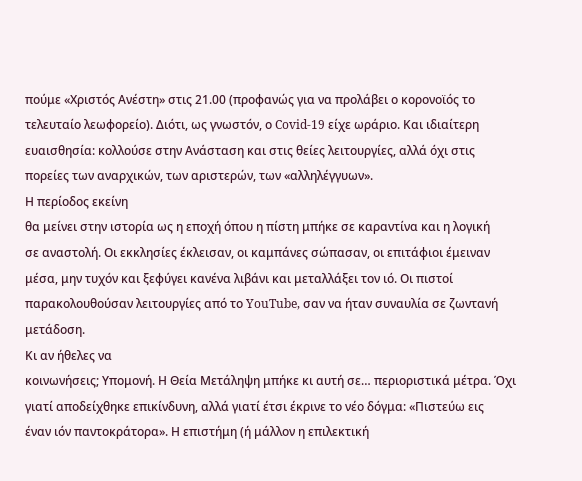πούμε «Χριστός Ανέστη» στις 21.00 (προφανώς για να προλάβει ο κορoνοϊός το
τελευταίο λεωφορείο). Διότι, ως γνωστόν, ο Covid-19 είχε ωράριο. Και ιδιαίτερη
ευαισθησία: κολλούσε στην Ανάσταση και στις θείες λειτουργίες, αλλά όχι στις
πορείες των αναρχικών, των αριστερών, των «αλληλέγγυων».
Η περίοδος εκείνη
θα μείνει στην ιστορία ως η εποχή όπου η πίστη μπήκε σε καραντίνα και η λογική
σε αναστολή. Οι εκκλησίες έκλεισαν, οι καμπάνες σώπασαν, οι επιτάφιοι έμειναν
μέσα, μην τυχόν και ξεφύγει κανένα λιβάνι και μεταλλάξει τον ιό. Οι πιστοί
παρακολουθούσαν λειτουργίες από το YouTube, σαν να ήταν συναυλία σε ζωντανή
μετάδοση.
Κι αν ήθελες να
κοινωνήσεις; Υπομονή. Η Θεία Μετάληψη μπήκε κι αυτή σε… περιοριστικά μέτρα. Όχι
γιατί αποδείχθηκε επικίνδυνη, αλλά γιατί έτσι έκρινε το νέο δόγμα: «Πιστεύω εις
έναν ιόν παντοκράτορα». Η επιστήμη (ή μάλλον η επιλεκτική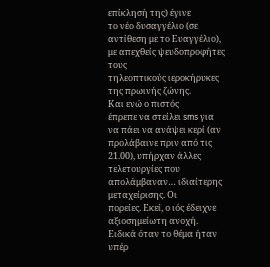επίκλησή της) έγινε
το νέο δυσαγγέλιο (σε αντίθεση με το Ευαγγέλιο), με απεχθείς ψευδοπροφήτες τους
τηλεοπτικούς ιεροκήρυκες της πρωινής ζώνης.
Και ενώ ο πιστός
έπρεπε να στείλει sms για να πάει να ανάψει κερί (αν προλάβαινε πριν από τις
21.00), υπήρχαν άλλες τελετουργίες που απολάμβαναν… ιδιαίτερης μεταχείρισης. Οι
πορείες. Εκεί, ο ιός έδειχνε αξιοσημείωτη ανοχή. Ειδικά όταν το θέμα ήταν υπέρ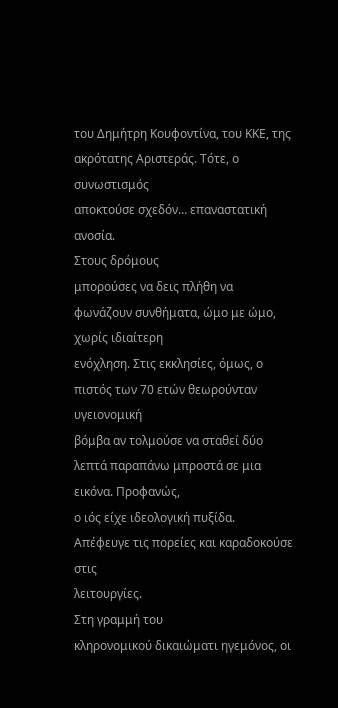του Δημήτρη Κουφοντίνα, του ΚΚΕ, της ακρότατης Αριστεράς. Τότε, ο συνωστισμός
αποκτούσε σχεδόν… επαναστατική ανοσία.
Στους δρόμους
μπορούσες να δεις πλήθη να φωνάζουν συνθήματα, ώμο με ώμο, χωρίς ιδιαίτερη
ενόχληση. Στις εκκλησίες, όμως, ο πιστός των 70 ετών θεωρούνταν υγειονομική
βόμβα αν τολμούσε να σταθεί δύο λεπτά παραπάνω μπροστά σε μια εικόνα. Προφανώς,
ο ιός είχε ιδεολογική πυξίδα. Απέφευγε τις πορείες και καραδοκούσε στις
λειτουργίες.
Στη γραμμή του
κληρονομικού δικαιώματι ηγεμόνος, οι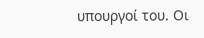υπουργοί του. Οι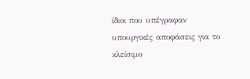ίδιοι που υπέγραφαν
υπουργικές αποφάσεις για το κλείσιμο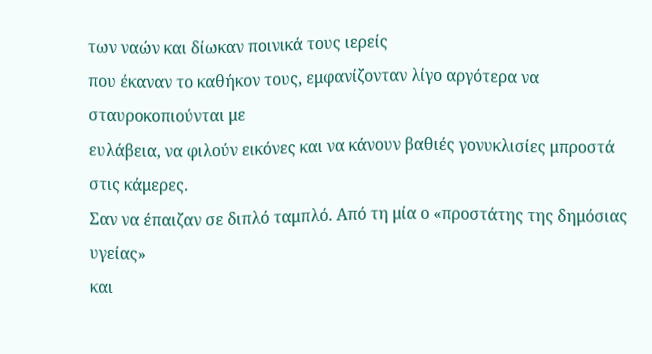των ναών και δίωκαν ποινικά τους ιερείς
που έκαναν το καθήκον τους, εμφανίζονταν λίγο αργότερα να σταυροκοπιούνται με
ευλάβεια, να φιλούν εικόνες και να κάνουν βαθιές γονυκλισίες μπροστά στις κάμερες.
Σαν να έπαιζαν σε διπλό ταμπλό. Από τη μία ο «προστάτης της δημόσιας υγείας»
και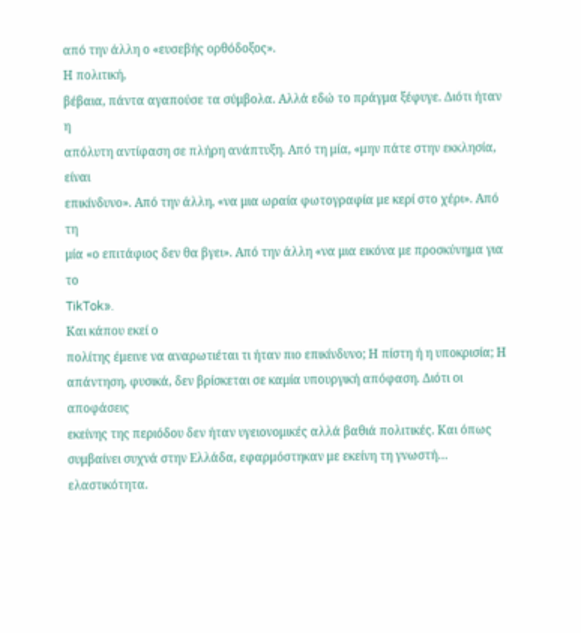από την άλλη ο «ευσεβής ορθόδοξος».
Η πολιτική,
βέβαια, πάντα αγαπούσε τα σύμβολα. Αλλά εδώ το πράγμα ξέφυγε. Διότι ήταν η
απόλυτη αντίφαση σε πλήρη ανάπτυξη. Από τη μία, «μην πάτε στην εκκλησία, είναι
επικίνδυνο». Από την άλλη, «να μια ωραία φωτογραφία με κερί στο χέρι». Από τη
μία «ο επιτάφιος δεν θα βγει». Από την άλλη «να μια εικόνα με προσκύνημα για το
TikTok».
Και κάπου εκεί ο
πολίτης έμεινε να αναρωτιέται τι ήταν πιο επικίνδυνο; Η πίστη ή η υποκρισία; Η
απάντηση, φυσικά, δεν βρίσκεται σε καμία υπουργική απόφαση. Διότι οι αποφάσεις
εκείνης της περιόδου δεν ήταν υγειονομικές αλλά βαθιά πολιτικές. Και όπως
συμβαίνει συχνά στην Ελλάδα, εφαρμόστηκαν με εκείνη τη γνωστή… ελαστικότητα.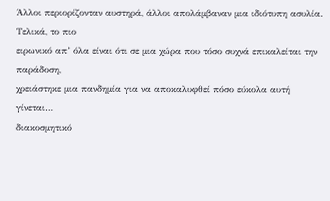Άλλοι περιορίζονταν αυστηρά, άλλοι απολάμβαναν μια ιδιότυπη ασυλία.
Τελικά, το πιο
ειρωνικό απ’ όλα είναι ότι σε μια χώρα που τόσο συχνά επικαλείται την παράδοση,
χρειάστηκε μια πανδημία για να αποκαλυφθεί πόσο εύκολα αυτή γίνεται…
διακοσμητικό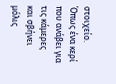στοιχείο. Όπως ένα κερί που ανάβει για τις κάμερες και σβήνει
μόλις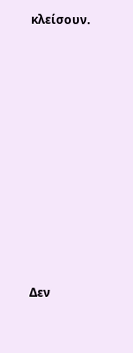κλείσουν.


















Δεν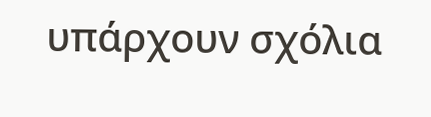υπάρχουν σχόλια